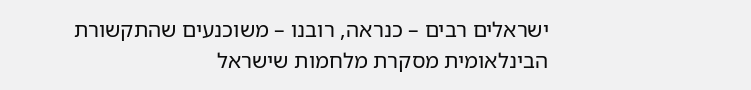ישראלים רבים – כנראה, רובנו – משוכנעים שהתקשורת הבינלאומית מסקרת מלחמות שישראל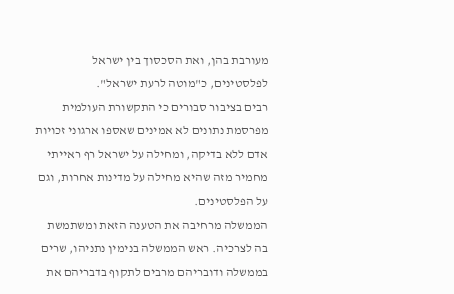מעורבת בהן, ואת הסכסוך בין ישראל לפלסטינים, כ"מוטה לרעת ישראל".
רבים בציבור סבורים כי התקשורת העולמית מפרסמת נתונים לא אמינים שאספו ארגוני זכויות אדם ללא בדיקה, ומחילה על ישראל רף ראייתי מחמיר מזה שהיא מחילה על מדינות אחרות, וגם על הפלסטינים.
הממשלה מרחיבה את הטענה הזאת ומשתמשת בה לצרכיה. ראש הממשלה בנימין נתניהו, שרים בממשלה ודובריהם מרבים לתקוף בדבריהם את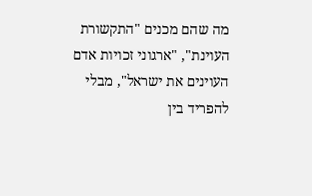מה שהם מכנים "התקשורת העוינת", "ארגוני זכויות אדם העוינים את ישראל", מבלי להפריד בין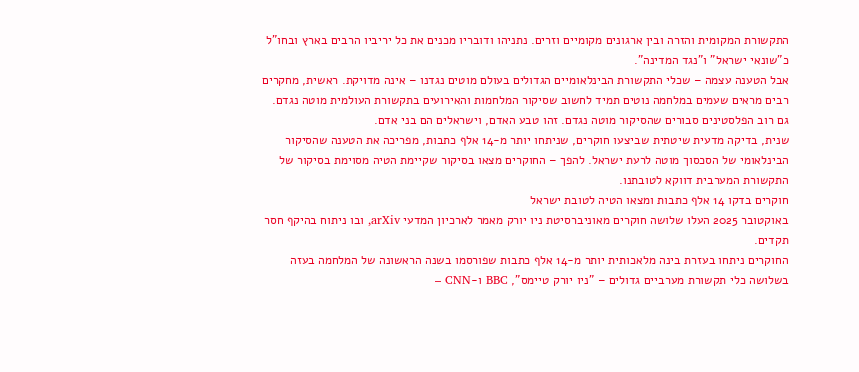התקשורת המקומית והזרה ובין ארגונים מקומיים וזרים. נתניהו ודובריו מכנים את כל יריביו הרבים בארץ ובחו"ל כ"שונאי ישראל" ו"נגד המדינה".
אבל הטענה עצמה – שכלי התקשורת הבינלאומיים הגדולים בעולם מוטים נגדנו – אינה מדויקת. ראשית, מחקרים רבים מראים שעמים במלחמה נוטים תמיד לחשוב שסיקור המלחמות והאירועים בתקשורת העולמית מוטה נגדם. גם רוב הפלסטינים סבורים שהסיקור מוטה נגדם. זהו טבע האדם, וישראלים הם בני אדם.
שנית, בדיקה מדעית שיטתית שביצעו חוקרים, שניתחו יותר מ-14 אלף כתבות, מפריכה את הטענה שהסיקור הבינלאומי של הסכסוך מוטה לרעת ישראל. להפך – החוקרים מצאו בסיקור שקיימת הטיה מסוימת בסיקור של התקשורת המערבית דווקא לטובתנו.
חוקרים בדקו 14 אלף כתבות ומצאו הטיה לטובת ישראל
באוקטובר 2025 העלו שלושה חוקרים מאוניברסיטת ניו יורק מאמר לארכיון המדעי arXiv, ובו ניתוח בהיקף חסר תקדים.
החוקרים ניתחו בעזרת בינה מלאכותית יותר מ-14 אלף כתבות שפורסמו בשנה הראשונה של המלחמה בעזה בשלושה כלי תקשורת מערביים גדולים – "ניו יורק טיימס", BBC ו-CNN –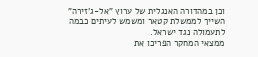וכן במהדורה האנגלית של ערוץ "אל-ג'זירה" השייך לממשלת קטאר ומשמש לעיתים כבמה לתעמולה נגד ישראל.
ממצאי המחקר הפריכו את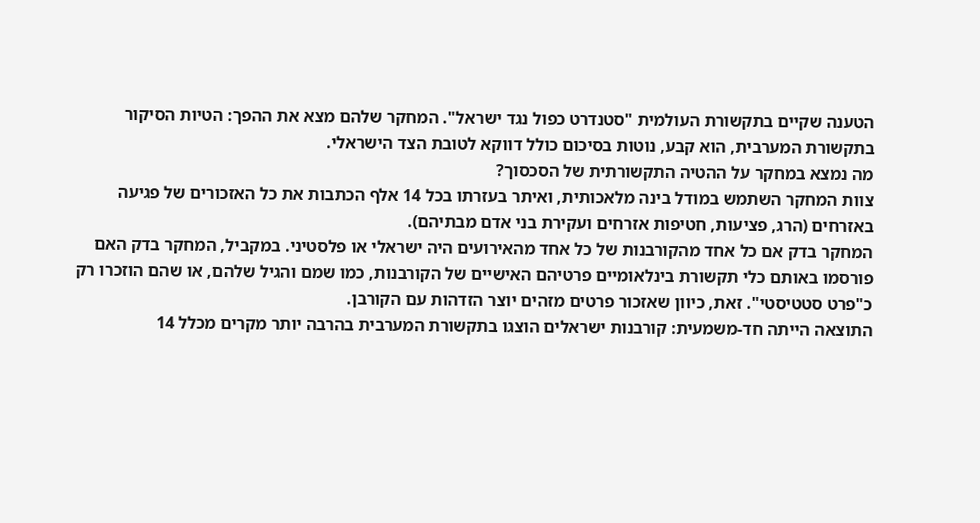הטענה שקיים בתקשורת העולמית "סטנדרט כפול נגד ישראל". המחקר שלהם מצא את ההפך: הטיות הסיקור בתקשורת המערבית, הוא קבע, נוטות בסיכום כולל דווקא לטובת הצד הישראלי.
מה נמצא במחקר על ההטיה התקשורתית של הסכסוך?
צוות המחקר השתמש במודל בינה מלאכותית, ואיתר בעזרתו בכל 14 אלף הכתבות את כל האזכורים של פגיעה באזרחים (הרג, פציעות, חטיפות אזרחים ועקירת בני אדם מבתיהם).
המחקר בדק אם כל אחד מהקורבנות של כל אחד מהאירועים היה ישראלי או פלסטיני. במקביל, המחקר בדק האם פורסמו באותם כלי תקשורת בינלאומיים פרטיהם האישיים של הקורבנות, כמו שמם והגיל שלהם, או שהם הוזכרו רק כ"פרט סטטיסטי". זאת, כיוון שאזכור פרטים מזהים יוצר הזדהות עם הקורבן.
התוצאה הייתה חד-משמעית: קורבנות ישראלים הוצגו בתקשורת המערבית בהרבה יותר מקרים מכלל 14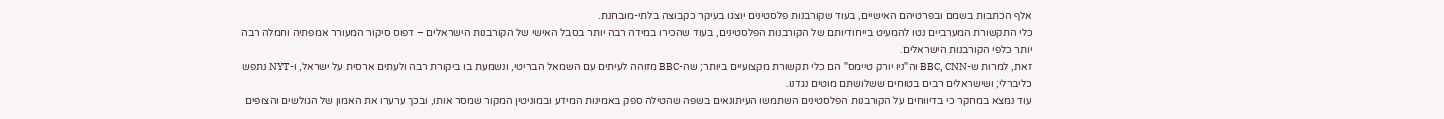אלף הכתבות בשמם ובפרטיהם האישיים, בעוד שקורבנות פלסטינים יוצגו בעיקר כקבוצה בלתי-מובחנת.
כלי התקשורת המערביים נטו להמעיט בייחודיותם של הקורבנות הפלסטינים, בעוד שהכירו במידה רבה יותר בסבל האישי של הקורבנות הישראלים – דפוס סיקור המעורר אמפתיה וחמלה רבה יותר כלפי הקורבנות הישראלים.
זאת, למרות ש-BBC, CNN וה"ניו יורק טיימס" הם כלי תקשורת מקצועיים ביותר; שה-BBC מזוהה לעיתים עם השמאל הבריטי, ונשמעת בו ביקורת רבה ולעתים ארסית על ישראל, ו-NYT נתפש כליברלי; ושישראלים רבים בטוחים ששלושתם מוטים נגדנו.
עוד נמצא במחקר כי בדיווחים על הקורבנות הפלסטינים השתמשו העיתונאים בשפה שהטילה ספק באמינות המידע ובמוניטין המקור שמסר אותו, ובכך ערערו את האמון של הגולשים והצופים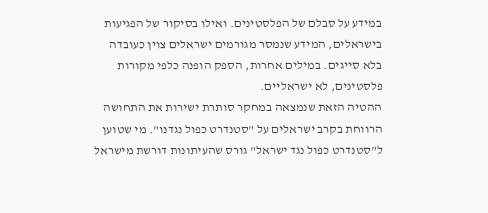במידע על סבלם של הפלסטינים. ואילו בסיקור של הפגיעות בישראלים, המידע שנמסר מגורמים ישראלים צוין כעובדה בלא סייגים. במילים אחרות, הספק הופנה כלפי מקורות פלסטינים, לא ישראליים.
ההטיה הזאת שנמצאה במחקר סותרת ישירות את התחושה הרווחת בקרב ישראלים על "סטנדרט כפול נגדנו". מי שטוען ל"סטנדרט כפול נגד ישראל" גורס שהעיתונות דורשת מישראל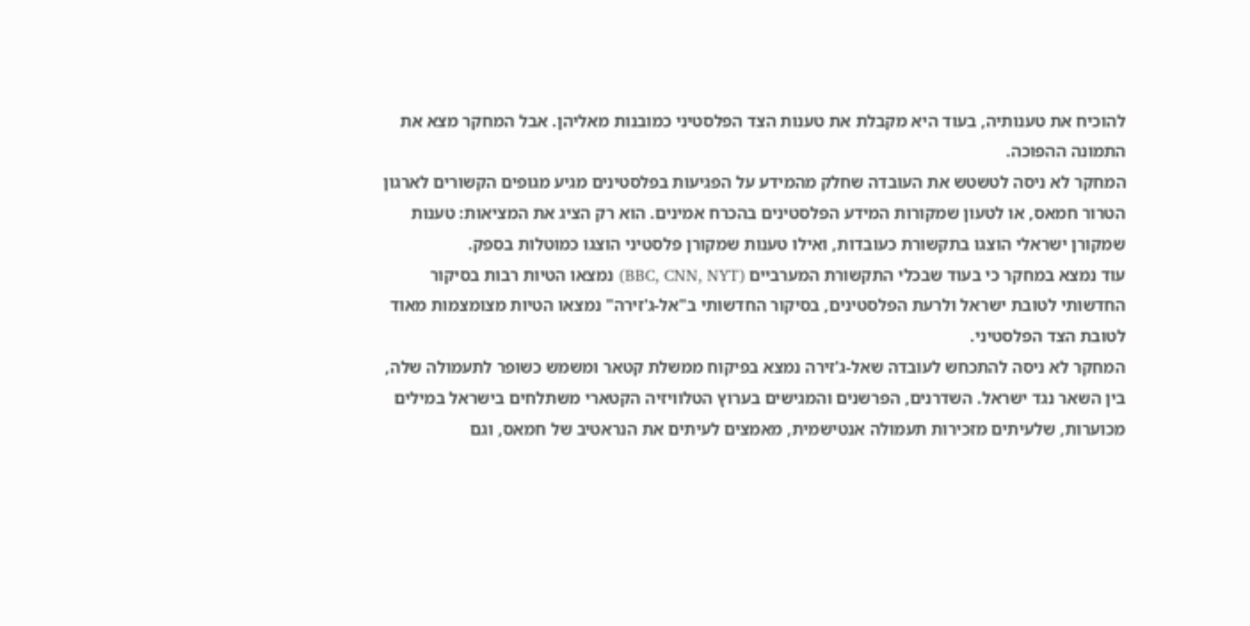להוכיח את טענותיה, בעוד היא מקבלת את טענות הצד הפלסטיני כמובנות מאליהן. אבל המחקר מצא את התמונה ההפוכה.
המחקר לא ניסה לטשטש את העובדה שחלק מהמידע על הפגיעות בפלסטינים מגיע מגופים הקשורים לארגון הטרור חמאס, או לטעון שמקורות המידע הפלסטינים בהכרח אמינים. הוא רק הציג את המציאות: טענות שמקורן ישראלי הוצגו בתקשורת כעובדות, ואילו טענות שמקורן פלסטיני הוצגו כמוטלות בספק.
עוד נמצא במחקר כי בעוד שבכלי התקשורת המערביים (BBC, CNN, NYT) נמצאו הטיות רבות בסיקור החדשותי לטובת ישראל ולרעת הפלסטינים, בסיקור החדשותי ב"אל-ג'זירה" נמצאו הטיות מצומצמות מאוד לטובת הצד הפלסטיני.
המחקר לא ניסה להתכחש לעובדה שאל-ג'זירה נמצא בפיקוח ממשלת קטאר ומשמש כשופר לתעמולה שלה, בין השאר נגד ישראל. השדרנים, הפרשנים והמגישים בערוץ הטלוויזיה הקטארי משתלחים בישראל במילים מכוערות, שלעיתים מזכירות תעמולה אנטישמית, מאמצים לעיתים את הנראטיב של חמאס, וגם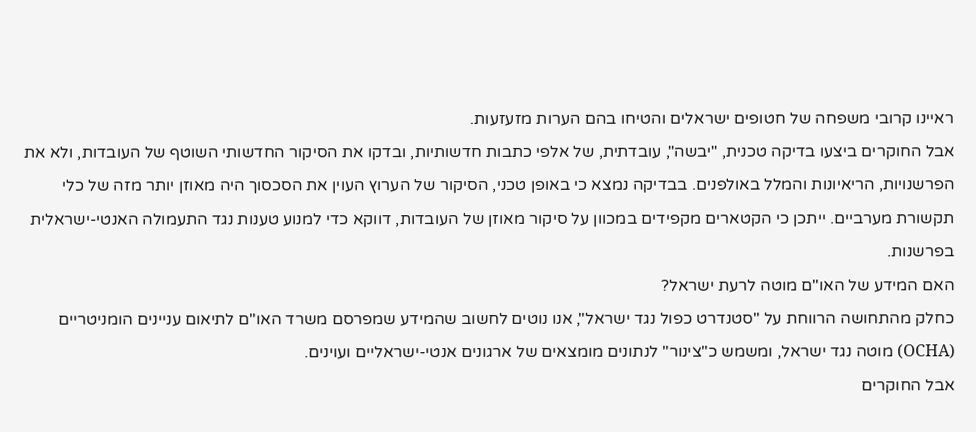ראיינו קרובי משפחה של חטופים ישראלים והטיחו בהם הערות מזעזעות.
אבל החוקרים ביצעו בדיקה טכנית, "יבשה", עובדתית, של אלפי כתבות חדשותיות, ובדקו את הסיקור החדשותי השוטף של העובדות, ולא את הפרשנויות, הריאיונות והמלל באולפנים. בבדיקה נמצא כי באופן טכני, הסיקור של הערוץ העוין את הסכסוך היה מאוזן יותר מזה של כלי תקשורת מערביים. ייתכן כי הקטארים מקפידים במכוון על סיקור מאוזן של העובדות, דווקא כדי למנוע טענות נגד התעמולה האנטי-ישראלית בפרשנות.
האם המידע של האו"ם מוטה לרעת ישראל?
כחלק מהתחושה הרווחת על "סטנדרט כפול נגד ישראל", אנו נוטים לחשוב שהמידע שמפרסם משרד האו"ם לתיאום עניינים הומניטריים (OCHA) מוטה נגד ישראל, ומשמש כ"צינור" לנתונים מומצאים של ארגונים אנטי-ישראליים ועוינים.
אבל החוקרים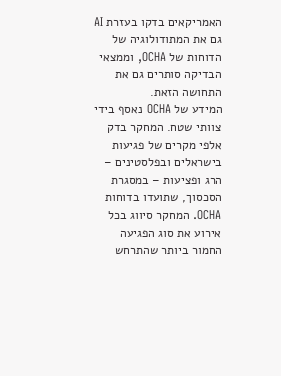האמריקאים בדקו בעזרת AI גם את המתודולוגיה של הדוחות של OCHA, וממצאי הבדיקה סותרים גם את התחושה הזאת.
המידע של OCHA נאסף בידי צוותי שטח. המחקר בדק אלפי מקרים של פגיעות בישראלים ובפלסטינים – הרג ופציעות – במסגרת הסכסוך, שתועדו בדוחות OCHA. המחקר סיווג בכל אירוע את סוג הפגיעה החמור ביותר שהתרחש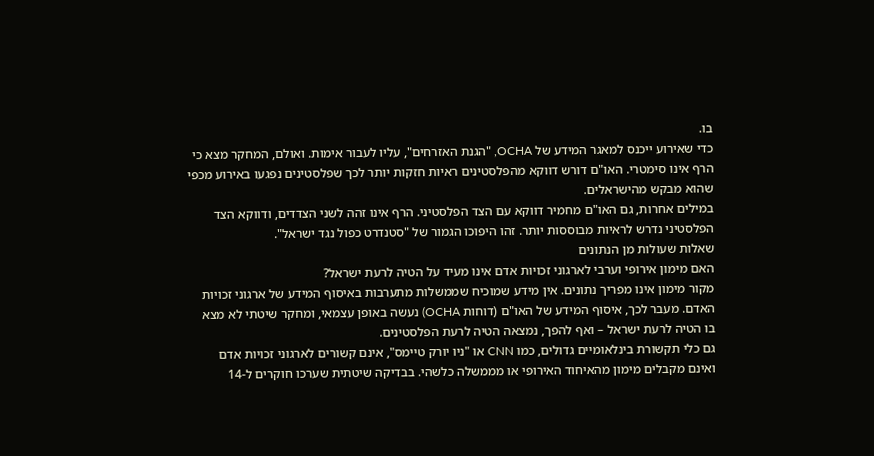בו.
כדי שאירוע ייכנס למאגר המידע של OCHA, "הגנת האזרחים", עליו לעבור אימות. ואולם, המחקר מצא כי הרף אינו סימטרי. האו"ם דורש דווקא מהפלסטינים ראיות חזקות יותר לכך שפלסטינים נפגעו באירוע מכפי שהוא מבקש מהישראלים.
במילים אחרות, גם האו"ם מחמיר דווקא עם הצד הפלסטיני. הרף אינו זהה לשני הצדדים, ודווקא הצד הפלסטיני נדרש לראיות מבוססות יותר. זהו היפוכו הגמור של "סטנדרט כפול נגד ישראל".
שאלות שעולות מן הנתונים
האם מימון אירופי וערבי לארגוני זכויות אדם אינו מעיד על הטיה לרעת ישראל?
מקור מימון אינו מפריך נתונים. אין מידע שמוכיח שממשלות מתערבות באיסוף המידע של ארגוני זכויות האדם. מעבר לכך, איסוף המידע של האו"ם (דוחות OCHA) נעשה באופן עצמאי, ומחקר שיטתי לא מצא בו הטיה לרעת ישראל – ואף להפך, נמצאה הטיה לרעת הפלסטינים.
גם כלי תקשורת בינלאומיים גדולים, כמו CNN או "ניו יורק טיימס", אינם קשורים לארגוני זכויות אדם ואינם מקבלים מימון מהאיחוד האירופי או מממשלה כלשהי. בבדיקה שיטתית שערכו חוקרים ל-14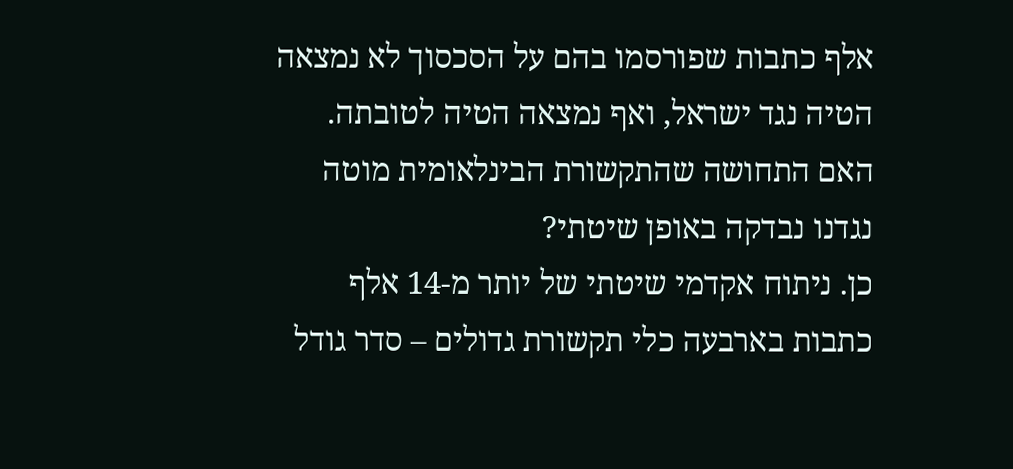אלף כתבות שפורסמו בהם על הסכסוך לא נמצאה הטיה נגד ישראל, ואף נמצאה הטיה לטובתה.
האם התחושה שהתקשורת הבינלאומית מוטה נגדנו נבדקה באופן שיטתי?
כן. ניתוח אקדמי שיטתי של יותר מ-14 אלף כתבות בארבעה כלי תקשורת גדולים – סדר גודל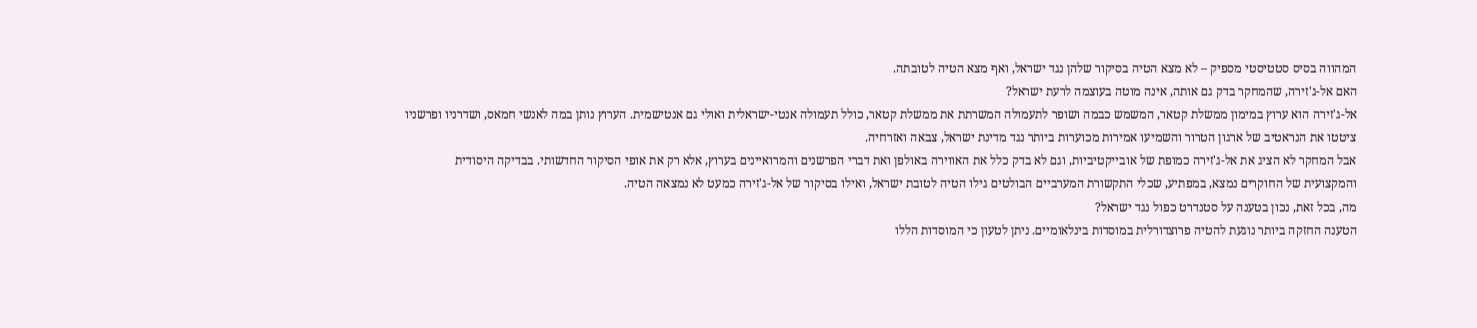המהווה בסיס סטטיסטי מספיק – לא מצא הטיה בסיקור שלהן נגד ישראל, ואף מצא הטיה לטובתה.
האם אל-ג'זירה, שהמחקר בדק גם אותה, אינה מוטה בעוצמה לרעת ישראל?
אל-ג'זירה הוא ערוץ במימון ממשלת קטאר, המשמש כבמה ושופר לתעמולה המשרתת את ממשלת קטאר, כולל תעמולה אנטי-ישראלית ואולי גם אנטישמית. הערוץ נותן במה לאנשי חמאס, ושדרניו ופרשניו ציטטו את הנראטיב של ארגון הטרור והשמיעו אמירות מכוערות ביותר נגד מדינת ישראל, צבאה ואזרחיה.
אבל המחקר לא הציג את אל-ג'זירה כמופת של אובייקטיביות, וגם לא בדק כלל את האווירה באולפן ואת דברי הפרשנים והמרואיינים בערוץ, אלא רק את אופי הסיקור החדשותי. בבדיקה היסודית והמקצועית של החוקרים נמצא, במפתיע, שכלי התקשורת המערביים הבולטים גילו הטיה לטובת ישראל, ואילו בסיקור של אל-ג'זירה כמעט לא נמצאה הטיה.
מה, בכל זאת, נכון בטענה על סטנדרט כפול נגד ישראל?
הטענה החזקה ביותר נוגעת להטיה פרוצדורלית במוסדות בינלאומיים. ניתן לטעון כי המוסדות הללו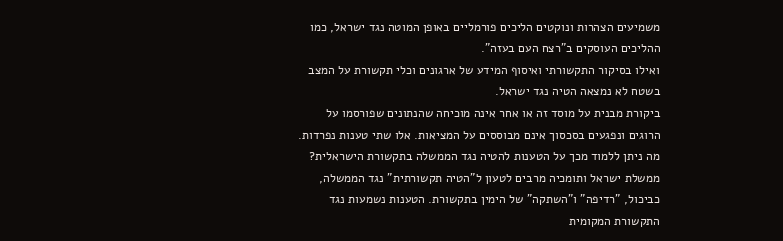משמיעים הצהרות ונוקטים הליכים פורמליים באופן המוטה נגד ישראל, כמו ההליכים העוסקים ב"רצח העם בעזה".
ואילו בסיקור התקשורתי ואיסוף המידע של ארגונים וכלי תקשורת על המצב בשטח לא נמצאה הטיה נגד ישראל.
ביקורת מבנית על מוסד זה או אחר אינה מוכיחה שהנתונים שפורסמו על הרוגים ונפגעים בסכסוך אינם מבוססים על המציאות. אלו שתי טענות נפרדות.
מה ניתן ללמוד מכך על הטענות להטיה נגד הממשלה בתקשורת הישראלית?
ממשלת ישראל ותומכיה מרבים לטעון ל"הטיה תקשורתית" נגד הממשלה, כביכול, "רדיפה" ו"השתקה" של הימין בתקשורת. הטענות נשמעות נגד התקשורת המקומית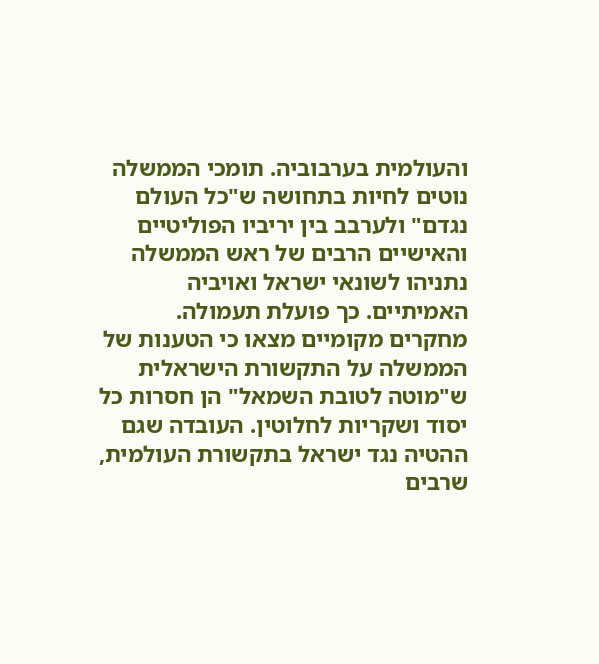והעולמית בערבוביה. תומכי הממשלה נוטים לחיות בתחושה ש"כל העולם נגדם" ולערבב בין יריביו הפוליטיים והאישיים הרבים של ראש הממשלה נתניהו לשונאי ישראל ואויביה האמיתיים. כך פועלת תעמולה.
מחקרים מקומיים מצאו כי הטענות של הממשלה על התקשורת הישראלית ש"מוטה לטובת השמאל" הן חסרות כל יסוד ושקריות לחלוטין. העובדה שגם ההטיה נגד ישראל בתקשורת העולמית, שרבים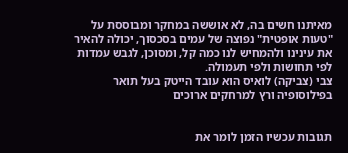מאיתנו חשים בה, לא אוששה במחקר ומבוססת על "טעות אופטית" נפוצה של עמים בסכסוך, יכולה להאיר את עינינו ולהמחיש לנו כמה קל, ומסוכן, לגבש עמדות לפי תחושות ולפי תעמולה.
צבי (צביקה) לואיס הוא עובד הייטק בעל תואר בפילוסופיה ורץ למרחקים ארוכים


תגובות עכשיו הזמן לומר את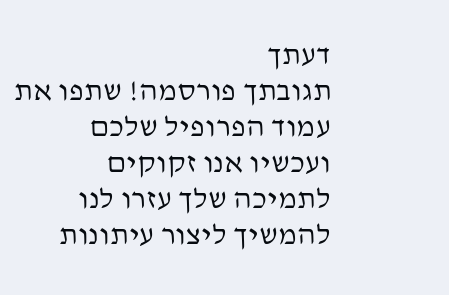דעתך
תגובתך פורסמה! שתפו את עמוד הפרופיל שלכם
ועכשיו אנו זקוקים לתמיכה שלך עזרו לנו להמשיך ליצור עיתונות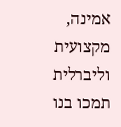אמינה, מקצועית וליברלית
תמכו בנו